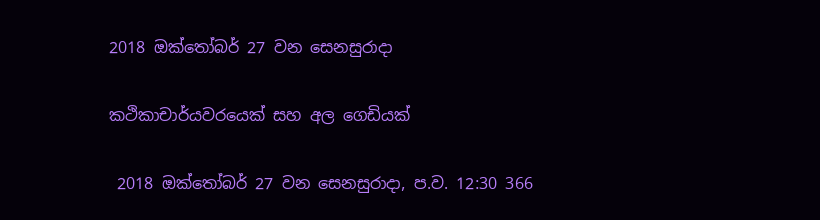2018 ඔක්තෝබර් 27 වන සෙනසුරාදා

කථිකාචාර්යවරයෙක් සහ අල ගෙඩියක්

 2018 ඔක්තෝබර් 27 වන සෙනසුරාදා, ප.ව. 12:30 366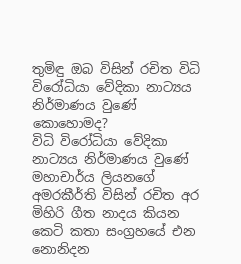තුමිඳු ඔබ විසින් රචිත විධි විරෝධියා වේදිකා නාට්‍යය නිර්මාණය වුණේ කොහොමද?
විධි විරෝධියා වේදිකා නාට්‍යය නිර්මාණය වුණේ මහාචාර්ය ලියනගේ අමරකීර්ති විසින් රචිත අර මිහිරි ගීත නාදය කියන කෙටි කතා සංග්‍රහයේ එන නොනිදන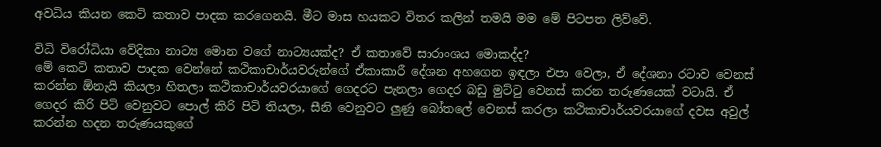අවධිය කියන කෙටි කතාව පාදක කරගෙනයි. මීට මාස හයකට විතර කලින් තමයි මම මේ පිටපත ලිව්වේ.

විධි විරෝධියා වේදිකා නාට්‍ය මොන වගේ නාට්‍යයක්ද? ඒ කතාවේ සාරාංශය මොකද්ද?
මේ කෙටි කතාව පාදක වෙන්නේ කථිකාචාර්යවරුන්ගේ ඒකාකාරී දේශන අහගෙන ඉඳලා එපා වෙලා, ඒ දේශනා රටාව වෙනස් කරන්න ඕනැයි කියලා හිතලා කථිකාචාර්යවරයාගේ ගෙදරට පැනලා ගෙදර බඩු මුට්ටු වෙනස් කරන තරුණයෙක් වටායි. ඒ ගෙදර කිරි පිටි වෙනුවට පොල් කිරි පිටි තියලා, සීනි වෙනුවට ලුණු බෝතලේ වෙනස් කරලා කථිකාචාර්යවරයාගේ දවස අවුල් කරන්න හදන තරුණයකුගේ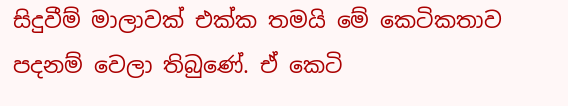සිදුවීම් මාලාවක් එක්ක තමයි මේ කෙටිකතාව පදනම් වෙලා තිබුණේ. ඒ කෙටි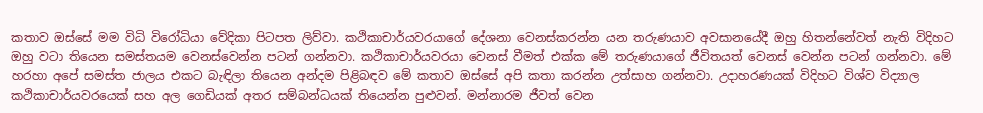කතාව ඔස්සේ මම විධි විරෝධියා වේදිකා පිටපත ලිව්වා. කථිකාචාර්යවරයාගේ දේශනා වෙනස්කරන්න යන තරුණයාව අවසානයේදී ඔහු හිතන්නේවත් නැති විදිහට ඔහු වටා තියෙන සමස්තයම වෙනස්වෙන්න පටන් ගන්නවා. කථිකාචාර්යවරයා වෙනස් වීමත් එක්ක මේ තරුණයාගේ ජීවිතයත් වෙනස් වෙන්න පටන් ගන්නවා. මේ හරහා අපේ සමස්ත ජාලය එකට බැඳිලා තියෙන අන්දම පිළිබඳව මේ කතාව ඔස්සේ අපි කතා කරන්න උත්සාහ ගන්නවා. උදාහරණයක් විදිහට විශ්ව විද්‍යාල කථිකාචාර්යවරයෙක් සහ අල ගෙඩියක් අතර සම්බන්ධයක් තියෙන්න පුළුවන්. මන්නාරම ජීවත් වෙන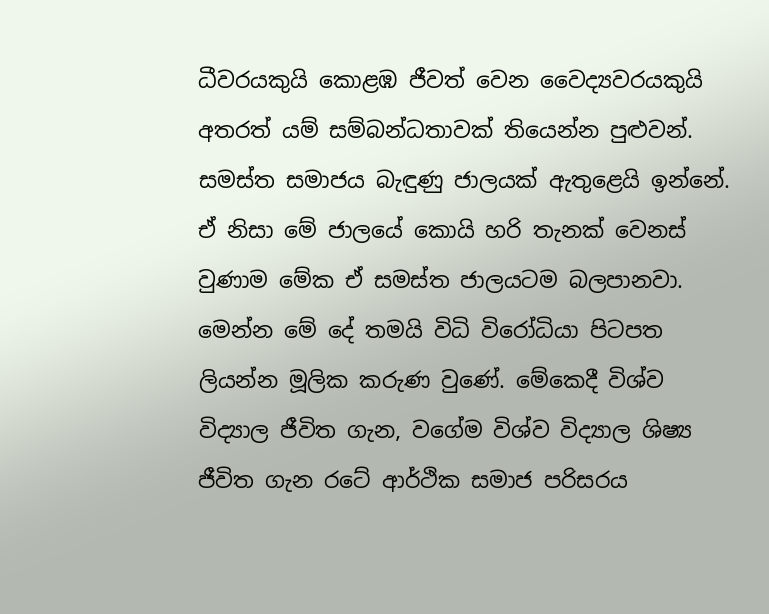ධීවරයකුයි කොළඹ ජීවත් වෙන වෛද්‍යවරයකුයි අතරත් යම් සම්බන්ධතාවක් තියෙන්න පුළුවන්. සමස්ත සමාජය බැඳුණු ජාලයක් ඇතුළෙයි ඉන්නේ. ඒ නිසා මේ ජාලයේ කොයි හරි තැනක් වෙනස් වුණාම මේක ඒ සමස්ත ජාලයටම බලපානවා. මෙන්න මේ දේ තමයි විධි විරෝධියා පිටපත ලියන්න මූලික කරුණ වුණේ. මේකෙදී විශ්ව විද්‍යාල ජීවිත ගැන, වගේම විශ්ව විද්‍යාල ශිෂ්‍ය ජීවිත ගැන රටේ ආර්ථික සමාජ පරිසරය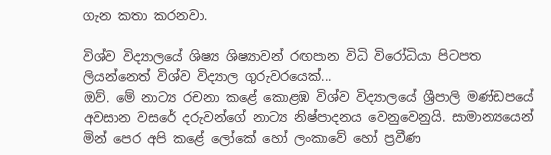ගැන කතා කරනවා.

විශ්ව විද්‍යාලයේ ශිෂ්‍ය ශිෂ්‍යාවන් රඟපාන විධි විරෝධියා පිටපත ලියන්නෙත් විශ්ව විද්‍යාල ගුරුවරයෙක්...
ඔව්. මේ නාට්‍ය රචනා කළේ කොළඹ විශ්ව විද්‍යාලයේ ශ්‍රීපාලි මණ්ඩපයේ අවසාන වසරේ දරුවන්ගේ නාට්‍ය නිෂ්පාදනය වෙනුවෙනුයි. සාමාන්‍යයෙන් මින් පෙර අපි කළේ ලෝකේ හෝ ලංකාවේ හෝ ප්‍රවීණ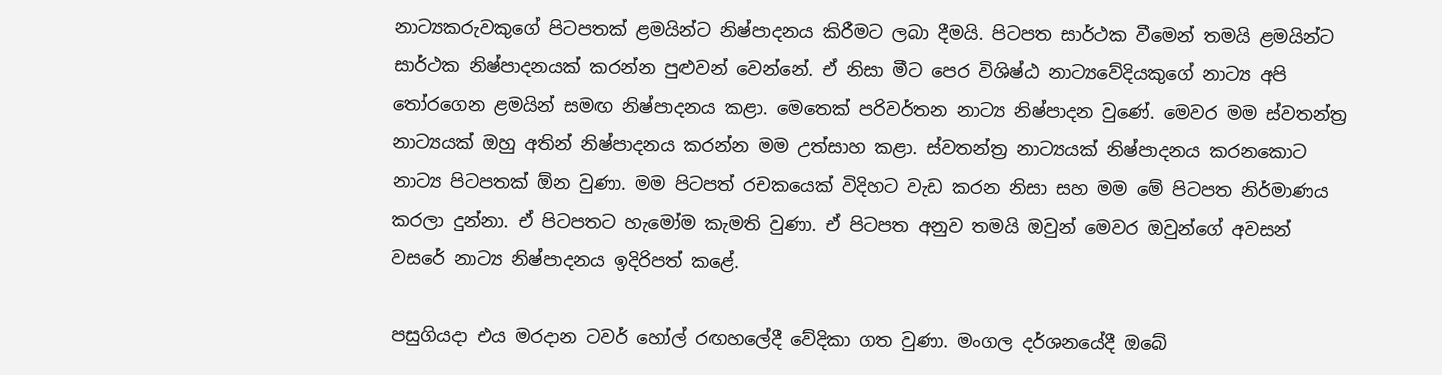නාට්‍යකරුවකුගේ පිටපතක් ළමයින්ට නිෂ්පාදනය කිරීමට ලබා දීමයි. පිටපත සාර්ථක වීමෙන් තමයි ළමයින්ට සාර්ථක නිෂ්පාදනයක් කරන්න පුළුවන් වෙන්නේ. ඒ නිසා මීට පෙර විශිෂ්ඨ නාට්‍යවේදියකුගේ නාට්‍ය අපි තෝරගෙන ළමයින් සමඟ නිෂ්පාදනය කළා. මෙතෙක් පරිවර්තන නාට්‍ය නිෂ්පාදන වුණේ. මෙවර මම ස්වතන්ත්‍ර නාට්‍යයක් ඔහු අතින් නිෂ්පාදනය කරන්න මම උත්සාහ කළා. ස්වතන්ත්‍ර නාට්‍යයක් නිෂ්පාදනය කරනකොට නාට්‍ය පිටපතක් ඕන වුණා. මම පිටපත් රචකයෙක් විදිහට වැඩ කරන නිසා සහ මම මේ පිටපත නිර්මාණය කරලා දුන්නා. ඒ පිටපතට හැමෝම කැමති වුණා. ඒ පිටපත අනුව තමයි ඔවුන් මෙවර ඔවුන්ගේ අවසන් වසරේ නාට්‍ය නිෂ්පාදනය ඉදිරිපත් කළේ.

පසුගියදා එය මරදාන ටවර් හෝල් රඟහලේදී වේදිකා ගත වුණා. මංගල දර්ශනයේදී ඔබේ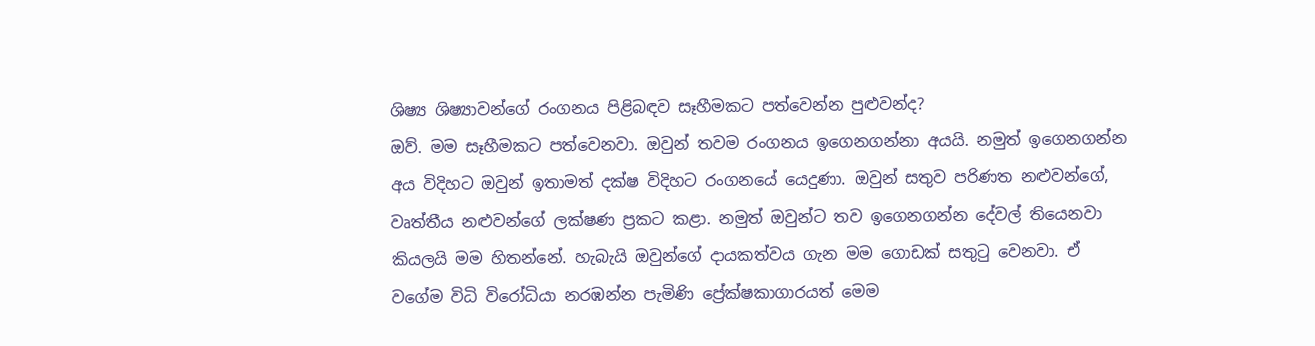ශිෂ්‍ය ශිෂ්‍යාවන්ගේ රංගනය පිළිබඳව සෑහීමකට පත්වෙන්න පුළුවන්ද?
ඔව්. මම සෑහීමකට පත්වෙනවා. ඔවුන් තවම රංගනය ඉගෙනගන්නා අයයි. නමුත් ඉගෙනගන්න අය විදිහට ඔවුන් ඉතාමත් දක්ෂ විදිහට රංගනයේ යෙදුණා. ඔවුන් සතුව පරිණත නළුවන්ගේ, වෘත්තීය නළුවන්ගේ ලක්ෂණ ප්‍රකට කළා. නමුත් ඔවුන්ට තව ඉගෙනගන්න දේවල් තියෙනවා කියලයි මම හිතන්නේ. හැබැයි ඔවුන්ගේ දායකත්වය ගැන මම ගොඩක් සතුටු වෙනවා. ඒ වගේම විධි විරෝධියා නරඹන්න පැමිණි ප්‍රේක්ෂකාගාරයත් මෙම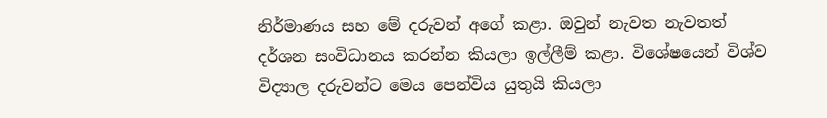නිර්මාණය සහ මේ දරුවන් අගේ කළා. ඔවුන් නැවත නැවතත් දර්ශන සංවිධානය කරන්න කියලා ඉල්ලීම් කළා. විශේෂයෙන් විශ්ව විද්‍යාල දරුවන්ට මෙය පෙන්විය යුතුයි කියලා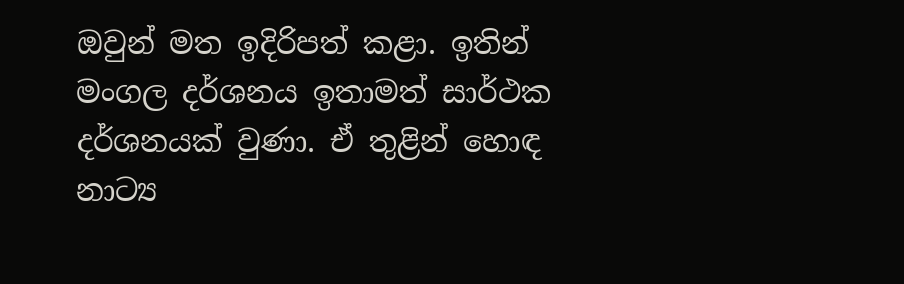ඔවුන් මත ඉදිරිපත් කළා. ඉතින් මංගල දර්ශනය ඉතාමත් සාර්ථක දර්ශනයක් වුණා. ඒ තුළින් හොඳ නාට්‍ය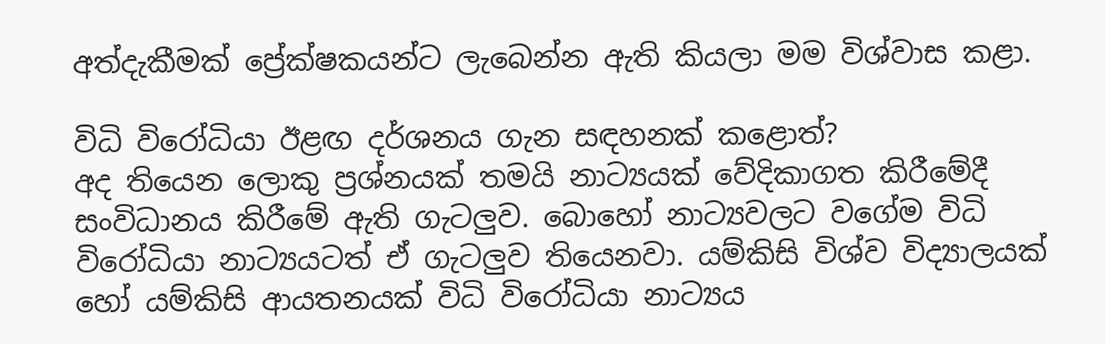අත්දැකීමක් ප්‍රේක්ෂකයන්ට ලැබෙන්න ඇති කියලා මම විශ්වාස කළා.

විධි විරෝධියා ඊළඟ දර්ශනය ගැන සඳහනක් කළොත්?
අද තියෙන ලොකු ප්‍රශ්නයක් තමයි නාට්‍යයක් වේදිකාගත කිරීමේදී සංවිධානය කිරීමේ ඇති ගැටලුව. බොහෝ නාට්‍යවලට වගේම විධි විරෝධියා නාට්‍යයටත් ඒ ගැටලුව තියෙනවා. යම්කිසි විශ්ව විද්‍යාලයක් හෝ යම්කිසි ආයතනයක් විධි විරෝධියා නාට්‍යය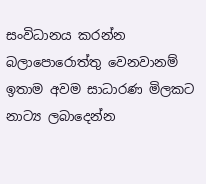සංවිධානය කරන්න බලාපොරොත්තු වෙනවානම් ඉතාම අවම සාධාරණ මිලකට නාට්‍ය ලබාදෙන්න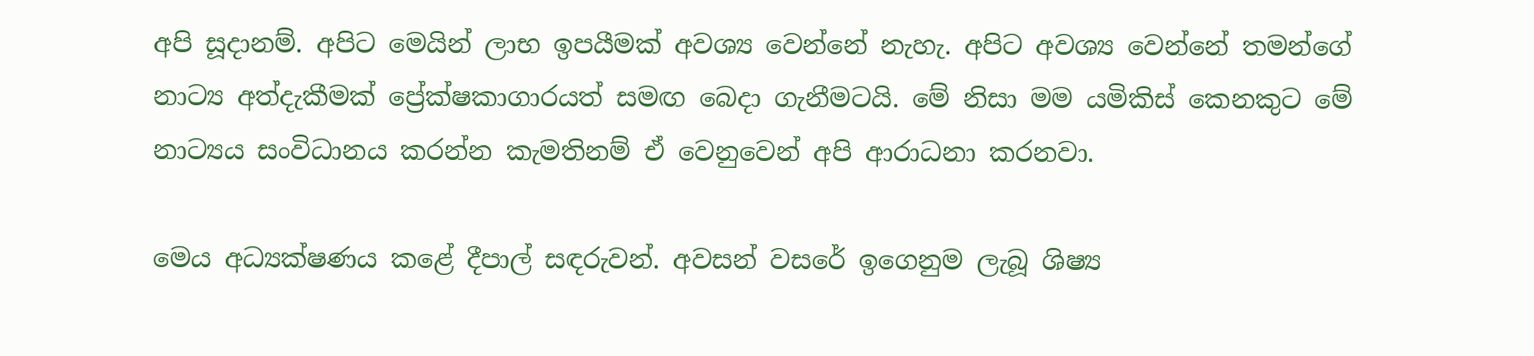අපි සූදානම්. අපිට මෙයින් ලාභ ඉපයීමක් අවශ්‍ය වෙන්නේ නැහැ. අපිට අවශ්‍ය වෙන්නේ තමන්ගේ නාට්‍ය අත්දැකීමක් ප්‍රේක්ෂකාගාරයත් සමඟ බෙදා ගැනීමටයි. මේ නිසා මම යමිකිස් කෙනකුට මේ නාට්‍යය සංවිධානය කරන්න කැමතිනම් ඒ වෙනුවෙන් අපි ආරාධනා කරනවා.

මෙය අධ්‍යක්ෂණය කළේ දීපාල් සඳරුවන්. අවසන් වසරේ ඉගෙනුම ලැබූ ශිෂ්‍ය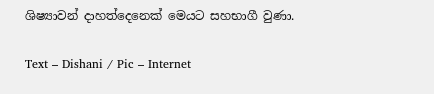ශිෂ්‍යාවන් දාහත්දෙනෙක් මෙයට සහභාගී වුණා.

Text – Dishani / Pic – Internet